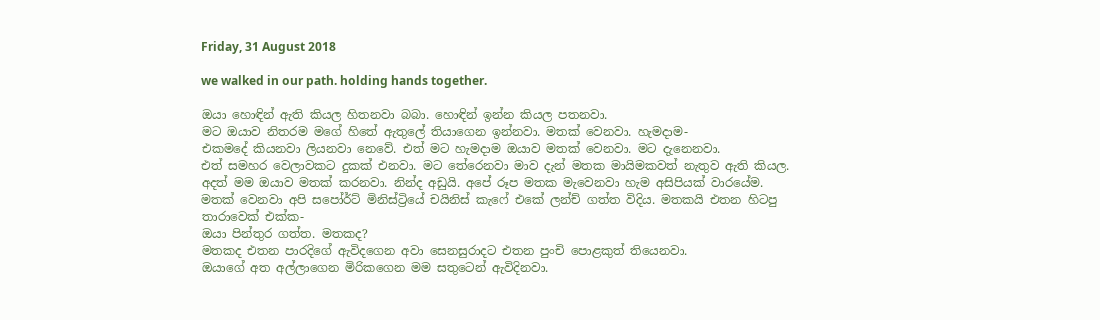Friday, 31 August 2018

we walked in our path. holding hands together.

ඔයා හොඳින් ඇති කියල හිතනවා බබා. හොඳින් ඉන්න කියල පතනවා.
මට ඔයාව නිතරම මගේ හිතේ ඇතුලේ තියාගෙන ඉන්නවා. මතක් වෙනවා. හැමදාම-
එකමදේ කියනවා ලියනවා නෙවේ. එත් මට හැමදාම ඔයාව මතක් වෙනවා. මට දැනෙනවා.
එත් සමහර වෙලාවකට දුකක් එනවා. මට තේරෙනවා මාව දැන් මතක මායිමකවත් නැතුව ඇති කියල.
අදත් මම ඔයාව මතක් කරනවා. නින්ද අඩුයි. අපේ රූප මතක මැවෙනවා හැම අසිපියක් වාරයේම.
මතක් වෙනවා අපි සපෝර්ට් මිනිස්ට්‍රියේ චයිනිස් කැෆේ එකේ ලන්ච් ගත්ත විදිය. මතකයි එතන හිටපු තාරාවෙක් එක්ක-
ඔයා පින්තුර ගත්ත. මතකද?
මතකද එතන පාරදිගේ ඇවිදගෙන අවා සෙනසුරාදට එතන පුංචි පොළකුත් තියෙනවා.
ඔයාගේ අත අල්ලාගෙන මිරිකගෙන මම සතුටෙන් ඇවිදිනවා.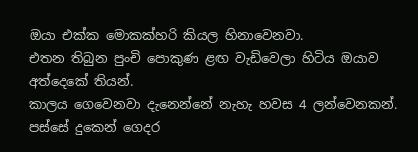ඔයා එක්ක මොකක්හරි කියල හිනාවෙනවා.
එතන තිබුන පුංචි පොකුණ ළඟ වැඩිවෙලා හිටිය ඔයාව අත්දෙකේ තියන්.
කාලය ගෙවෙනවා දැනෙන්නේ නැහැ හවස 4 ලන්වෙනකන්. පස්සේ දුකෙන් ගෙදර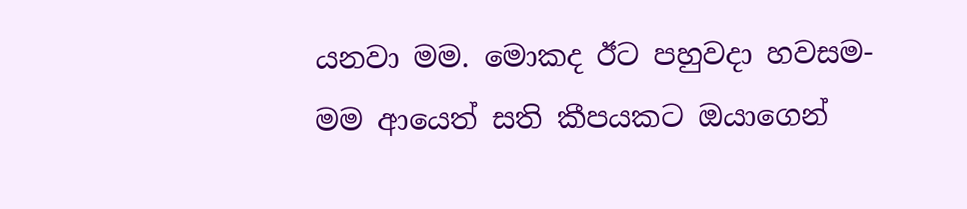යනවා මම. මොකද ඊට පහුවදා හවසම-
මම ආයෙත් සති කීපයකට ඔයාගෙන්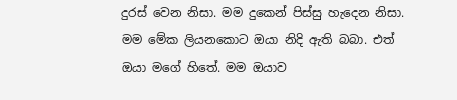දුරස් වෙන නිසා. මම දුකෙන් පිස්සු හැදෙන නිසා.
මම මේක ලියනකොට ඔයා නිදි ඇති බබා. එත් ඔයා මගේ හිතේ. මම ඔයාව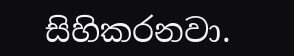සිහිකරනවා.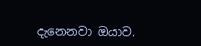දැනෙනවා ඔයාව.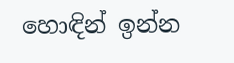හොඳින් ඉන්න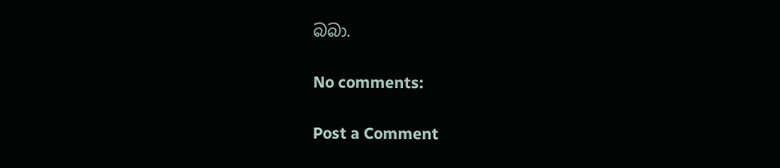බබා.

No comments:

Post a Comment